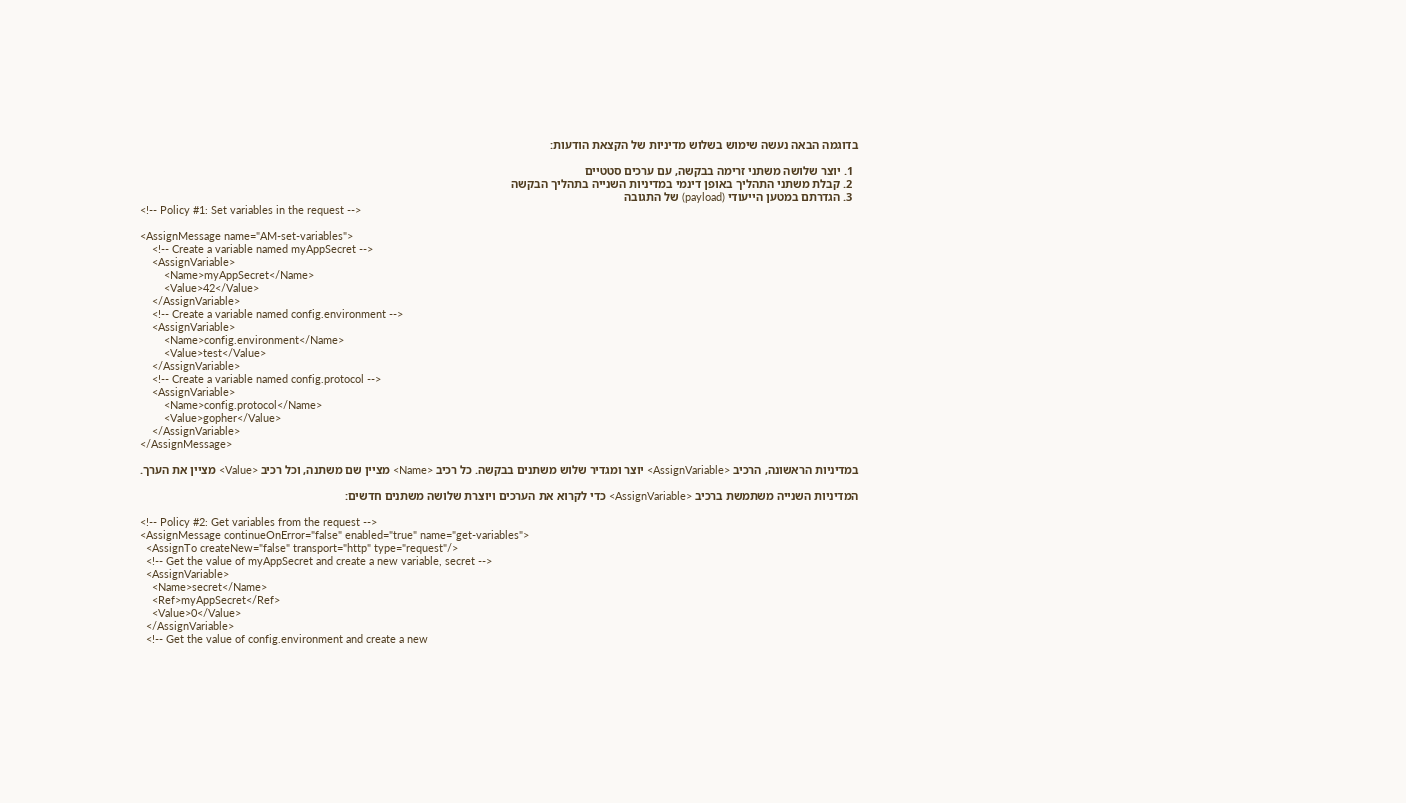בדוגמה הבאה נעשה שימוש בשלוש מדיניות של הקצאת הודעות:

  1. יוצר שלושה משתני זרימה בבקשה, עם ערכים סטטיים
  2. קבלת משתני התהליך באופן דינמי במדיניות השנייה בתהליך הבקשה
  3. הגדרתם במטען הייעודי (payload) של התגובה
<!-- Policy #1: Set variables in the request -->

<AssignMessage name="AM-set-variables">
    <!-- Create a variable named myAppSecret -->
    <AssignVariable>
        <Name>myAppSecret</Name>
        <Value>42</Value>
    </AssignVariable>
    <!-- Create a variable named config.environment -->
    <AssignVariable>
        <Name>config.environment</Name>
        <Value>test</Value>
    </AssignVariable>
    <!-- Create a variable named config.protocol -->
    <AssignVariable>
        <Name>config.protocol</Name>
        <Value>gopher</Value>
    </AssignVariable>
</AssignMessage>

במדיניות הראשונה, הרכיב <AssignVariable> יוצר ומגדיר שלוש משתנים בבקשה. כל רכיב <Name> מציין שם משתנה, וכל רכיב <Value> מציין את הערך.

המדיניות השנייה משתמשת ברכיב <AssignVariable> כדי לקרוא את הערכים ויוצרת שלושה משתנים חדשים:

<!-- Policy #2: Get variables from the request -->
<AssignMessage continueOnError="false" enabled="true" name="get-variables">
  <AssignTo createNew="false" transport="http" type="request"/>
  <!-- Get the value of myAppSecret and create a new variable, secret -->
  <AssignVariable>
    <Name>secret</Name>
    <Ref>myAppSecret</Ref>
    <Value>0</Value>
  </AssignVariable>
  <!-- Get the value of config.environment and create a new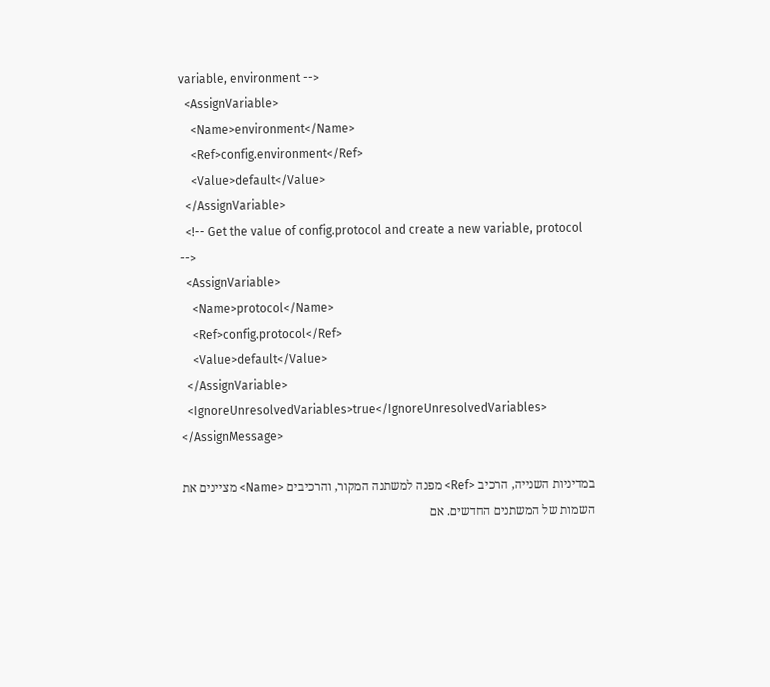variable, environment -->
  <AssignVariable>
    <Name>environment</Name>
    <Ref>config.environment</Ref>
    <Value>default</Value>
  </AssignVariable>
  <!-- Get the value of config.protocol and create a new variable, protocol -->
  <AssignVariable>
    <Name>protocol</Name>
    <Ref>config.protocol</Ref>
    <Value>default</Value>
  </AssignVariable>
  <IgnoreUnresolvedVariables>true</IgnoreUnresolvedVariables>
</AssignMessage>

במדיניות השנייה, הרכיב <Ref> מפנה למשתנה המקור, והרכיבים <Name> מציינים את השמות של המשתנים החדשים. אם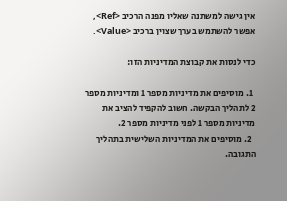אין גישה למשתנה שאליו מפנה הרכיב <Ref>, אפשר להשתמש בערך שצוין ברכיב <Value>.

כדי לנסות את קבוצת המדיניות הזו:

  1. מוסיפים את מדיניות מספר 1 ומדיניות מספר 2 לתהליך הבקשה. חשוב להקפיד להציב את מדיניות מספר 1 לפני מדיניות מספר 2.
  2. מוסיפים את המדיניות השלישית בתהליך התגובה.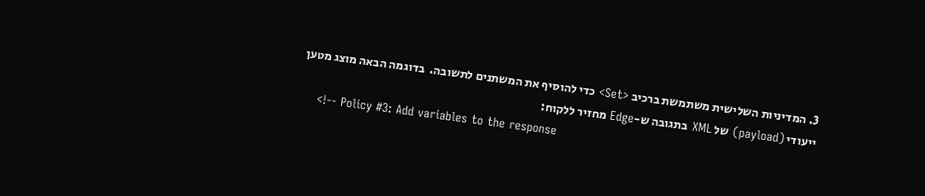3. המדיניות השלישית משתמשת ברכיב <Set> כדי להוסיף את המשתנים לתשובה.  בדוגמה הבאה מוצג מטען ייעודי (payload) של XML בתגובה ש-Edge מחזיר ללקוח:
    <!-- Policy #3: Add variables to the response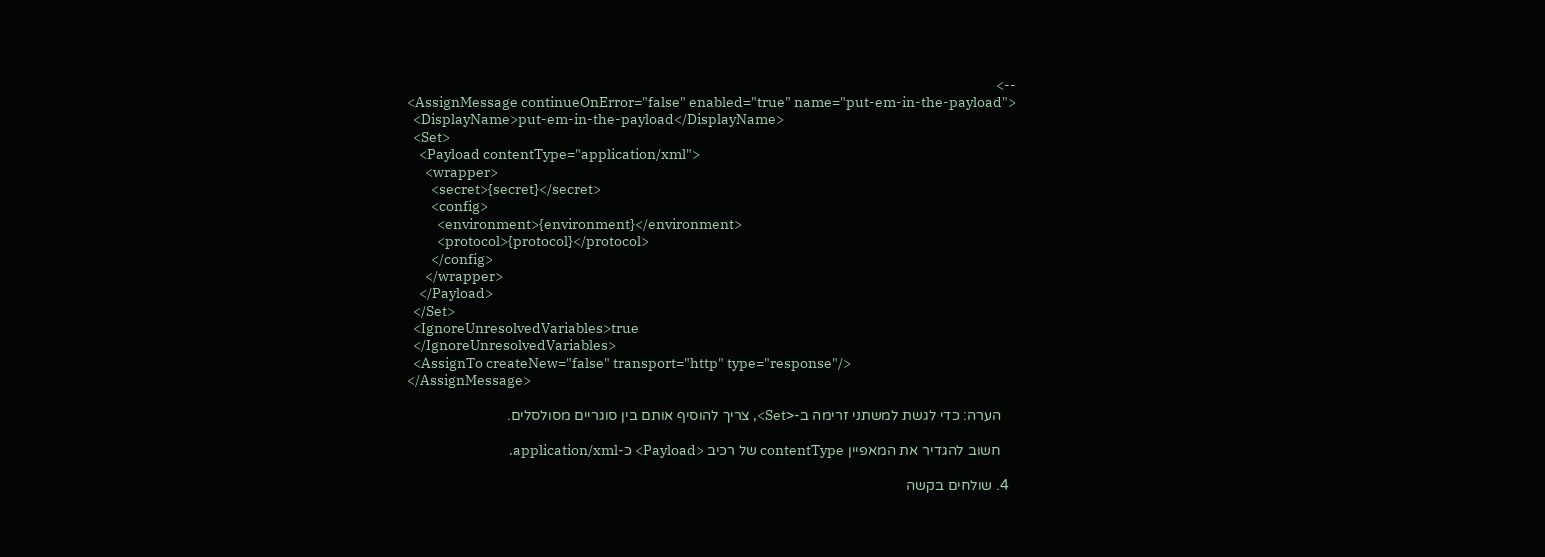-->
    <AssignMessage continueOnError="false" enabled="true" name="put-em-in-the-payload">
      <DisplayName>put-em-in-the-payload</DisplayName>
      <Set>
        <Payload contentType="application/xml">
          <wrapper>
            <secret>{secret}</secret>
            <config>
              <environment>{environment}</environment>
              <protocol>{protocol}</protocol>
            </config>
          </wrapper>
        </Payload>
      </Set>
      <IgnoreUnresolvedVariables>true
      </IgnoreUnresolvedVariables>
      <AssignTo createNew="false" transport="http" type="response"/>
    </AssignMessage>

    הערה: כדי לגשת למשתני זרימה ב-<Set>, צריך להוסיף אותם בין סוגריים מסולסלים.

    חשוב להגדיר את המאפיין contentType של רכיב <Payload> כ-application/xml.

  4. שולחים בקשה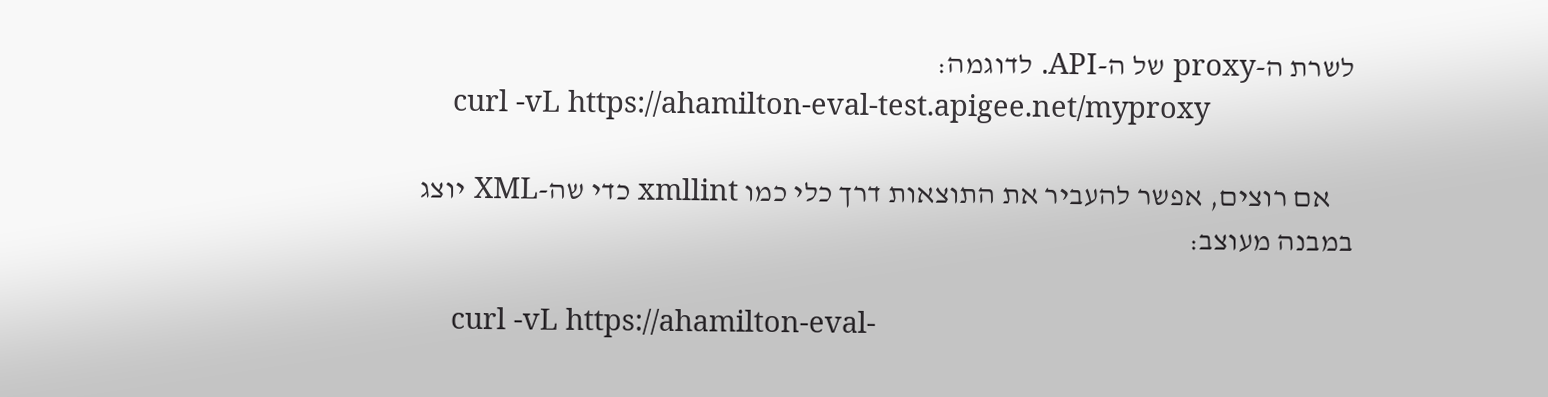לשרת ה-proxy של ה-API. לדוגמה:
    curl -vL https://ahamilton-eval-test.apigee.net/myproxy

    אם רוצים, אפשר להעביר את התוצאות דרך כלי כמו xmllint כדי שה-XML יוצג במבנה מעוצב:

    curl -vL https://ahamilton-eval-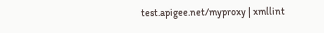test.apigee.net/myproxy | xmllint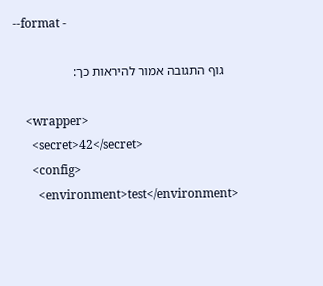--format -

    גוף התגובה אמור להיראות כך:

    <wrapper>
      <secret>42</secret>
      <config>
        <environment>test</environment>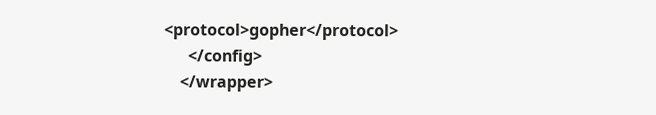<protocol>gopher</protocol>
      </config>
    </wrapper>